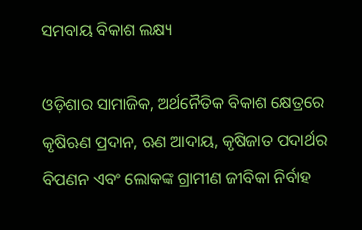ସମବାୟ ବିକାଶ ଲକ୍ଷ୍ୟ

ଓଡ଼ିଶାର ସାମାଜିକ, ଅର୍ଥନୈତିକ ବିକାଶ କ୍ଷେତ୍ରରେ କୃଷିଋଣ ପ୍ରଦାନ, ଋଣ ଆଦାୟ, କୃଷିଜାତ ପଦାର୍ଥର ବିପଣନ ଏବଂ ଲୋକଙ୍କ ଗ୍ରାମୀଣ ଜୀବିକା ନିର୍ବାହ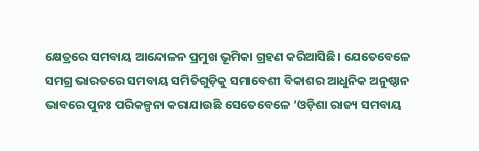କ୍ଷେତ୍ରରେ ସମବାୟ ଆନ୍ଦୋଳନ ପ୍ରମୁଖ ଭୂମିକା ଗ୍ରହଣ କରିଆସିଛି। ଯେତେବେଳେ ସମଗ୍ର ଭାରତରେ ସମବାୟ ସମିତିଗୁଡ଼ିକୁ ସମାବେଶୀ ବିକାଶର ଆଧୁନିକ ଅନୁଷ୍ଠାନ ଭାବରେ ପୁନଃ ପରିକଳ୍ପନା କରାଯାଉଛି ସେତେବେଳେ ‘ଓଡ଼ିଶା ରାଜ୍ୟ ସମବାୟ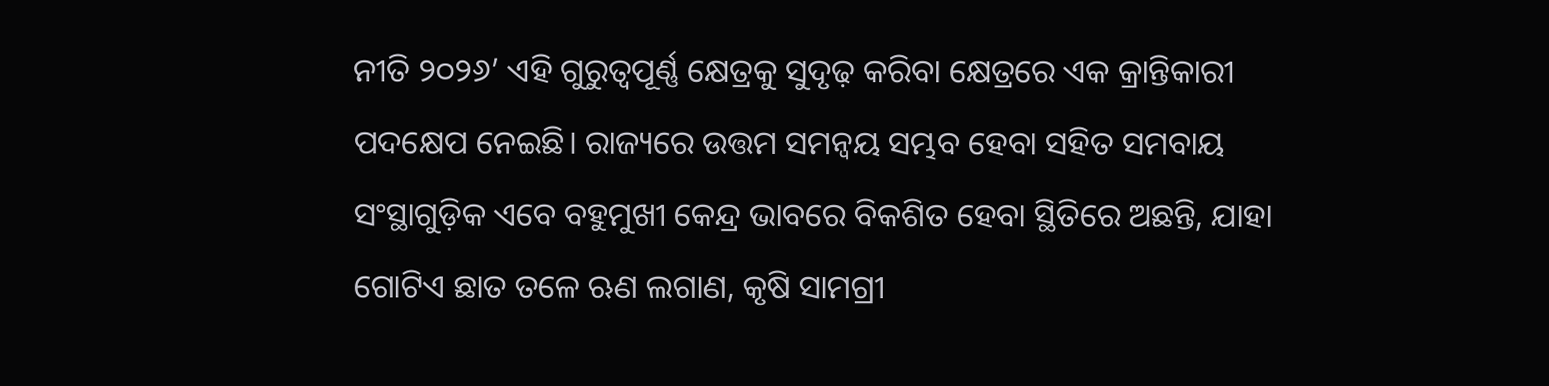ନୀତି ୨୦୨୬’ ଏହି ଗୁରୁତ୍ୱପୂର୍ଣ୍ଣ କ୍ଷେତ୍ରକୁ ସୁଦୃଢ଼ କରିବା କ୍ଷେତ୍ରରେ ଏକ କ୍ରାନ୍ତିକାରୀ ପଦକ୍ଷେପ ନେଇଛି। ରାଜ୍ୟରେ ଉତ୍ତମ ସମନ୍ବୟ ସମ୍ଭବ ହେବା ସହିତ ସମବାୟ ସଂସ୍ଥାଗୁଡ଼ିକ ଏବେ ବହୁମୁଖୀ କେନ୍ଦ୍ର ଭାବରେ ବିକଶିତ ହେବା ସ୍ଥିତିରେ ଅଛନ୍ତି, ଯାହା ଗୋଟିଏ ଛାତ ତଳେ ଋଣ ଲଗାଣ, କୃଷି ସାମଗ୍ରୀ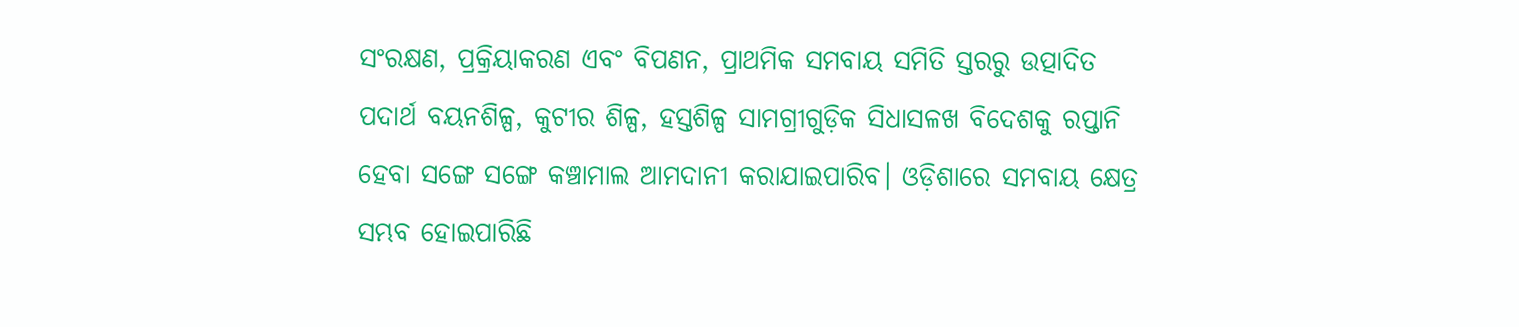ସଂରକ୍ଷଣ, ପ୍ରକ୍ରିୟାକରଣ ଏବଂ ବିପଣନ, ପ୍ରାଥମିକ ସମବାୟ ସମିତି ସ୍ତରରୁ ଉତ୍ପାଦିତ ପଦାର୍ଥ ବୟନଶିଳ୍ପ, କୁଟୀର ଶିଳ୍ପ, ହସ୍ତଶିଳ୍ପ ସାମଗ୍ରୀଗୁଡ଼ିକ ସିଧାସଳଖ ବିଦେଶକୁ ରପ୍ତାନି ହେବା ସଙ୍ଗେ ସଙ୍ଗେ କଞ୍ଚାମାଲ ଆମଦାନୀ କରାଯାଇପାରିବ। ଓଡ଼ିଶାରେ ସମବାୟ କ୍ଷେତ୍ର ସମ୍ଭବ ହୋଇପାରିଛି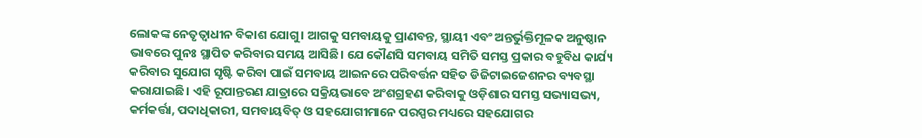ଲୋକଙ୍କ ନେତୃତ୍ୱାଧୀନ ବିକାଶ ଯୋଗୁ। ଆଗକୁ ସମବାୟକୁ ପ୍ରାଣବନ୍ତ, ସ୍ଥାୟୀ ଏବଂ ଅନ୍ତର୍ଭୁକ୍ତିମୂଳକ ଅନୁଷ୍ଠାନ ଭାବରେ ପୁନଃ ସ୍ଥାପିତ କରିବାର ସମୟ ଆସିଛି। ଯେ କୌଣସି ସମବାୟ ସମିତି ସମସ୍ତ ପ୍ରକାର ବହୁବିଧ କାର୍ଯ୍ୟ କରିବାର ସୁଯୋଗ ସୃଷ୍ଟି କରିବା ପାଇଁ ସମବାୟ ଆଇନରେ ପରିବର୍ତ୍ତନ ସହିତ ଡିଜିଟାଇଜେଶନର ବ୍ୟବସ୍ଥା କରାଯାଇଛି। ଏହି ରୂପାନ୍ତରଣ ଯାତ୍ରାରେ ସକ୍ରିୟଭାବେ ଅଂଶଗ୍ରହଣ କରିବାକୁ ଓଡ଼ିଶାର ସମସ୍ତ ସଭ୍ୟାସଭ୍ୟ, କର୍ମକର୍ତ୍ତା, ପଦାଧିକାରୀ, ସମବାୟବିତ୍‌ ଓ ସହଯୋଗୀମାନେ ପରସ୍ପର ମଧ୍ୟରେ ସହଯୋଗର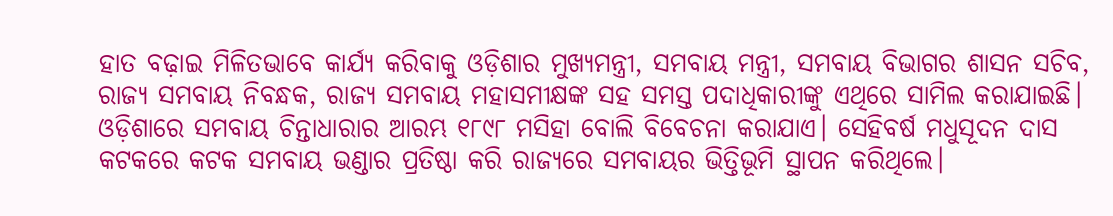ହାତ ବଢ଼ାଇ ମିଳିତଭାବେ କାର୍ଯ୍ୟ କରିବାକୁ ଓଡ଼ିଶାର ମୁଖ୍ୟମନ୍ତ୍ରୀ, ସମବାୟ ମନ୍ତ୍ରୀ, ସମବାୟ ବିଭାଗର ଶାସନ ସଚିବ, ରାଜ୍ୟ ସମବାୟ ନିବନ୍ଧକ, ରାଜ୍ୟ ସମବାୟ ମହାସମୀକ୍ଷଙ୍କ ସହ ସମସ୍ତ ପଦାଧିକାରୀଙ୍କୁ ଏଥିରେ ସାମିଲ କରାଯାଇଛି। ଓଡ଼ିଶାରେ ସମବାୟ ଚିନ୍ତାଧାରାର ଆରମ୍ଭ ୧୮୯୮ ମସିହା ବୋଲି ବିବେଚନା କରାଯାଏ। ସେହିବର୍ଷ ମଧୁସୂଦନ ଦାସ କଟକରେ କଟକ ସମବାୟ ଭଣ୍ଡାର ପ୍ରତିଷ୍ଠା କରି ରାଜ୍ୟରେ ସମବାୟର ଭିତ୍ତିଭୂମି ସ୍ଥାପନ କରିଥିଲେ।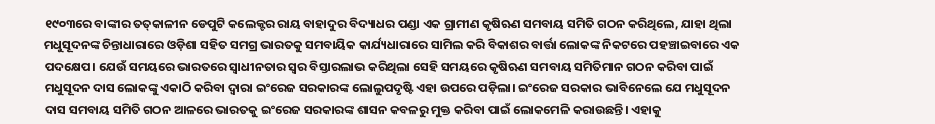୧୯୦୩ରେ ବାଙ୍କୀର ତତ୍‌କାଳୀନ ଡେପୁଟି କଲେକ୍ଟର ରାୟ ବାହାଦୁର ବିଦ୍ୟାଧର ପଣ୍ଡା ଏକ ଗ୍ରାମୀଣ କୃଷିଋଣ ସମବାୟ ସମିତି ଗଠନ କରିଥିଲେ, ଯାହା ଥିଲା ମଧୁସୂଦନଙ୍କ ଚିନ୍ତାଧାରାରେ ଓଡ଼ିଶା ସହିତ ସମଗ୍ର ଭାରତକୁ ସମବାୟିକ କାର୍ଯ୍ୟଧାରାରେ ସାମିଲ କରି ବିକାଶର ବାର୍ତ୍ତା ଲୋକଙ୍କ ନିକଟରେ ପହଞ୍ଚାଇବାରେ ଏକ ପଦକ୍ଷେପ। ଯେଉଁ ସମୟରେ ଭାରତରେ ସ୍ବାଧୀନତାର ସ୍ବର ବିସ୍ତାରଲାଭ କରିଥିଲା ସେହି ସମୟରେ କୃଷିଋଣ ସମବାୟ ସମିତିମାନ ଗଠନ କରିବା ପାଇଁ ମଧୁସୂଦନ ଦାସ ଲୋକଙ୍କୁ ଏକାଠି କରିବା ଦ୍ୱାରା ଇଂରେଜ ସରକାରଙ୍କ ଲୋଲୁପଦୃଷ୍ଟି ଏହା ଉପରେ ପଡ଼ିଲା। ଇଂରେଜ ସରକାର ଭାବିନେଲେ ଯେ ମଧୁସୂଦନ ଦାସ ସମବାୟ ସମିତି ଗଠନ ଆଳରେ ଭାରତକୁ ଇଂରେଜ ସରକାରଙ୍କ ଶାସନ କବଳରୁ ମୁକ୍ତ କରିବା ପାଇଁ ଲୋକମେଳି କରାଉଛନ୍ତି। ଏହାକୁ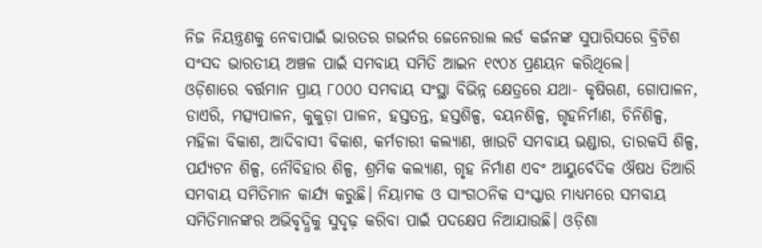ନିଜ ନିୟନ୍ତ୍ରଣକୁ ନେବାପାଇଁ ଭାରତର ଗଭର୍ନର ଜେନେରାଲ ଲର୍ଡ କର୍ଜନଙ୍କ ସୁପାରିସରେ ବ୍ରିଟିଶ ସଂସଦ ଭାରତୀୟ ଅଞ୍ଚଳ ପାଇଁ ସମବାୟ ସମିତି ଆଇନ ୧୯୦୪ ପ୍ରଣୟନ କରିଥିଲେ।
ଓଡ଼ିଶାରେ ବର୍ତ୍ତମାନ ପ୍ରାୟ ୮୦୦୦ ସମବାୟ ସଂସ୍ଥା ବିଭିନ୍ନ କ୍ଷେତ୍ରରେ ଯଥା- କୃଷିଋଣ, ଗୋପାଳନ, ଡାଏରି, ମତ୍ସ୍ୟପାଳନ, କୁକୁଡ଼ା ପାଳନ, ହସ୍ତତନ୍ତ, ହସ୍ତଶିଳ୍ପ, ବୟନଶିଳ୍ପ, ଗୃହନିର୍ମାଣ, ଚିନିଶିଳ୍ପ, ମହିଳା ବିକାଶ, ଆଦିବାସୀ ବିକାଶ, କର୍ମଚାରୀ କଲ୍ୟାଣ, ଖାଉଟି ସମବାୟ ଭଣ୍ଡାର, ତାରକସି ଶିଳ୍ପ, ପର୍ଯ୍ୟଟନ ଶିଳ୍ପ, ନୌବିହାର ଶିଳ୍ପ, ଶ୍ରମିକ କଲ୍ୟାଣ, ଗୃହ ନିର୍ମାଣ ଏବଂ ଆୟୁର୍ବେଦିକ ଔଷଧ ତିଆରି ସମବାୟ ସମିତିମାନ କାର୍ଯ୍ୟ କରୁଛି। ନିୟାମକ ଓ ସାଂଗଠନିକ ସଂସ୍କାର ମାଧ୍ୟମରେ ସମବାୟ ସମିତିମାନଙ୍କର ଅଭିବୃଦ୍ଧିକୁ ସୁଦୃଢ଼ କରିବା ପାଇଁ ପଦକ୍ଷେପ ନିଆଯାଉଛି। ଓଡ଼ିଶା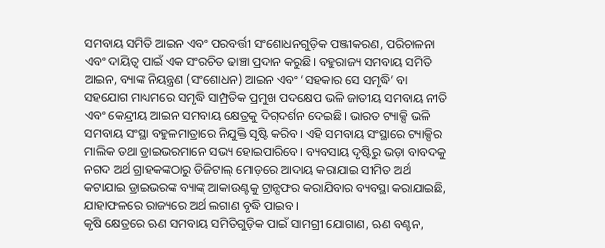ସମବାୟ ସମିତି ଆଇନ ଏବଂ ପରବର୍ତ୍ତୀ ସଂଶୋଧନଗୁଡ଼ିକ ପଞ୍ଜୀକରଣ, ପରିଚାଳନା ଏବଂ ଦାୟିତ୍ୱ ପାଇଁ ଏକ ସଂରଚିତ ଢାଞ୍ଚା ପ୍ରଦାନ କରୁଛି। ବହୁରାଜ୍ୟ ସମବାୟ ସମିତି ଆଇନ, ବ୍ୟାଙ୍କ ନିୟନ୍ତ୍ରଣ (ସଂଶୋଧନ) ଆଇନ ଏବଂ ‘ସହକାର ସେ ସମୃଦ୍ଧି’ ବା ସହଯୋଗ ମାଧ୍ୟମରେ ସମୃଦ୍ଧି ସାମ୍ପ୍ରତିକ ପ୍ରମୁଖ ପଦକ୍ଷେପ ଭଳି ଜାତୀୟ ସମବାୟ ନୀତି ଏବଂ କେନ୍ଦ୍ରୀୟ ଆଇନ ସମବାୟ କ୍ଷେତ୍ରକୁ ଦିଗ୍‌ଦର୍ଶନ ଦେଇଛି। ଭାରତ ଟ୍ୟାକ୍ସି ଭଳି ସମବାୟ ସଂସ୍ଥା ବହୁଳମାତ୍ରାରେ ନିଯୁକ୍ତି ସୃଷ୍ଟି କରିବ। ଏହି ସମବାୟ ସଂସ୍ଥାରେ ଟ୍ୟାକ୍ସିର ମାଲିକ ତଥା ଡ୍ରାଇଭରମାନେ ସଭ୍ୟ ହୋଇପାରିବେ। ବ୍ୟବସାୟ ଦୃଷ୍ଟିରୁ ଭଡ଼ା ବାବଦକୁ ନଗଦ ଅର୍ଥ ଗ୍ରାହକଙ୍କଠାରୁ ଡିଜିଟାଲ୍‌ ମୋଡ଼ରେ ଆଦାୟ କରାଯାଇ ସୀମିତ ଅର୍ଥ କଟାଯାଇ ଡ୍ରାଇଭରଙ୍କ ବ୍ୟାଙ୍କ୍‌ ଆକାଉଣ୍ଟକୁ ଟ୍ରାନ୍ସଫର କରାଯିବାର ବ୍ୟବସ୍ଥା କରାଯାଇଛି, ଯାହାଫଳରେ ରାଜ୍ୟରେ ଅର୍ଥ ଲଗାଣ ବୃଦ୍ଧି ପାଇବ।
କୃଷି କ୍ଷେତ୍ରରେ ଋଣ ସମବାୟ ସମିତିଗୁଡ଼ିକ ପାଇଁ ସାମଗ୍ରୀ ଯୋଗାଣ, ଋଣ ବଣ୍ଟନ,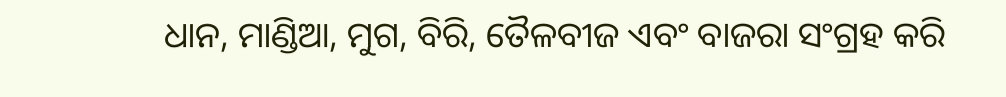ଧାନ, ମାଣ୍ଡିଆ, ମୁଗ, ବିରି, ତୈଳବୀଜ ଏବଂ ବାଜରା ସଂଗ୍ରହ କରି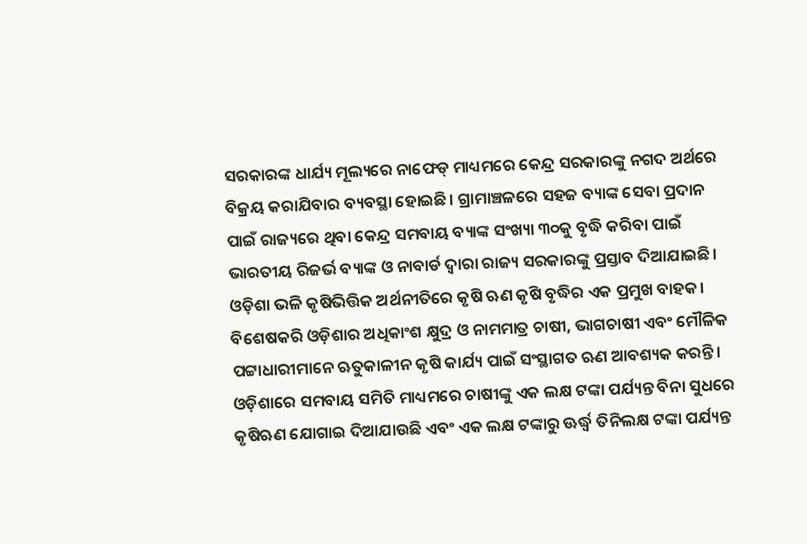ସରକାରଙ୍କ ଧାର୍ଯ୍ୟ ମୂଲ୍ୟରେ ନାଫେଡ୍‌ ମାଧ୍ୟମରେ କେନ୍ଦ୍ର ସରକାରଙ୍କୁ ନଗଦ ଅର୍ଥରେ ବିକ୍ରୟ କରାଯିବାର ବ୍ୟବସ୍ଥା ହୋଇଛି। ଗ୍ରାମାଞ୍ଚଳରେ ସହଜ ବ୍ୟାଙ୍କ ସେବା ପ୍ରଦାନ ପାଇଁ ରାଜ୍ୟରେ ଥିବା କେନ୍ଦ୍ର ସମବାୟ ବ୍ୟାଙ୍କ ସଂଖ୍ୟା ୩୦କୁ ବୃଦ୍ଧି କରିବା ପାଇଁ ଭାରତୀୟ ରିଜର୍ଭ ବ୍ୟାଙ୍କ ଓ ନାବାର୍ଡ ଦ୍ୱାରା ରାଜ୍ୟ ସରକାରଙ୍କୁ ପ୍ରସ୍ତାବ ଦିଆଯାଇଛି। ଓଡ଼ିଶା ଭଳି କୃଷିଭିତ୍ତିକ ଅର୍ଥନୀତିରେ କୃଷି ଋଣ କୃଷି ବୃଦ୍ଧିର ଏକ ପ୍ରମୁଖ ବାହକ। ବିଶେଷକରି ଓଡ଼ିଶାର ଅଧିକାଂଶ କ୍ଷୁଦ୍ର ଓ ନାମମାତ୍ର ଚାଷୀ, ଭାଗଚାଷୀ ଏବଂ ମୌଳିକ ପଟ୍ଟାଧାରୀମାନେ ଋତୁକାଳୀନ କୃଷି କାର୍ଯ୍ୟ ପାଇଁ ସଂସ୍ଥାଗତ ଋଣ ଆବଶ୍ୟକ କରନ୍ତି। ଓଡ଼ିଶାରେ ସମବାୟ ସମିତି ମାଧ୍ୟମରେ ଚାଷୀଙ୍କୁ ଏକ ଲକ୍ଷ ଟଙ୍କା ପର୍ଯ୍ୟନ୍ତ ବିନା ସୁଧରେ କୃଷିଋଣ ଯୋଗାଇ ଦିଆଯାଉଛି ଏବଂ ଏକ ଲକ୍ଷ ଟଙ୍କାରୁ ଊର୍ଦ୍ଧ୍ୱ ତିନିଲକ୍ଷ ଟଙ୍କା ପର୍ଯ୍ୟନ୍ତ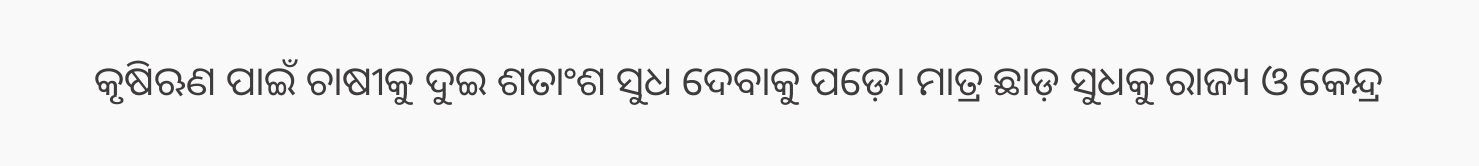କୃଷିଋଣ ପାଇଁ ଚାଷୀକୁ ଦୁଇ ଶତାଂଶ ସୁଧ ଦେବାକୁ ପଡ଼େ। ମାତ୍ର ଛାଡ଼ ସୁଧକୁ ରାଜ୍ୟ ଓ କେନ୍ଦ୍ର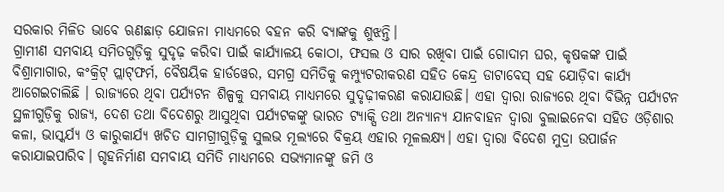ସରକାର ମିଳିତ ଭାବେ ଋଣଛାଡ଼ ଯୋଜନା ମାଧ୍ୟମରେ ବହନ କରି ବ୍ୟାଙ୍କକୁ ଶୁଝନ୍ତି।
ଗ୍ରାମୀଣ ସମବାୟ ସମିତଗୁଡ଼ିକୁ ସୁଦୃଢ଼ କରିବା ପାଇଁ କାର୍ଯ୍ୟାଳୟ କୋଠା, ଫସଲ ଓ ସାର ରଖିବା ପାଇଁ ଗୋଦାମ ଘର, କୃଷକଙ୍କ ପାଇଁ ବିଶ୍ରାମାଗାର, କଂକ୍ରିଟ୍‌ ପ୍ଲାଟ୍‌ଫର୍ମ, ବୈଷୟିକ ହାର୍ଡୱେର, ସମଗ୍ର ସମିତିକୁ କମ୍ପ୍ୟୁଟରୀକରଣ ସହିତ କେନ୍ଦ୍ର ଡାଟାବେସ୍‌ ସହ ଯୋଡ଼ିବା କାର୍ଯ୍ୟ ଆଗେଇଚାଲିଛି । ରାଜ୍ୟରେ ଥିବା ପର୍ଯ୍ୟଟନ ଶିଳ୍ପକୁ ସମବାୟ ମାଧ୍ୟମରେ ସୁଦୃଢ଼ୀକରଣ କରାଯାଉଛି। ଏହା ଦ୍ୱାରା ରାଜ୍ୟରେ ଥିବା ବିଭିନ୍ନ ପର୍ଯ୍ୟଟନ ସ୍ଥଳୀଗୁଡ଼ିକୁ ରାଜ୍ୟ, ଦେଶ ତଥା ବିଦେଶରୁ ଆସୁଥିବା ପର୍ଯ୍ୟଟକଙ୍କୁ ଭାରତ ଟ୍ୟାକ୍ସି ତଥା ଅନ୍ୟାନ୍ୟ ଯାନବାହନ ଦ୍ୱାରା ବୁଲାଇନେବା ସହିତ ଓଡ଼ିଶାର କଳା, ଭାସ୍କର୍ଯ୍ୟ ଓ କାରୁକାର୍ଯ୍ୟ ଖଚିତ ସାମଗ୍ରୀଗୁଡ଼ିକୁ ସୁଲଭ ମୂଲ୍ୟରେ ବିକ୍ରୟ ଏହାର ମୂଳଲକ୍ଷ୍ୟ। ଏହା ଦ୍ୱାରା ବିଦେଶ ମୁଦ୍ରା ଉପାର୍ଜନ କରାଯାଇପାରିବ। ଗୃହନିର୍ମାଣ ସମବାୟ ସମିତି ମାଧ୍ୟମରେ ସଭ୍ୟମାନଙ୍କୁ ଜମି ଓ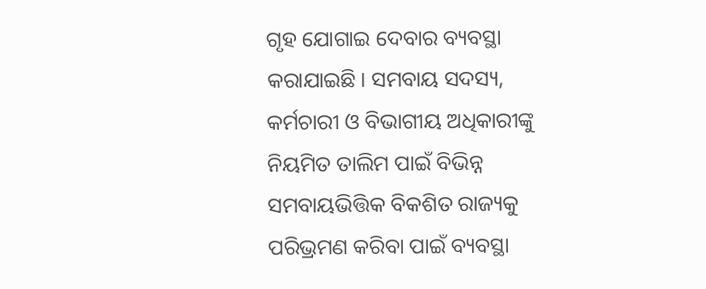ଗୃହ ଯୋଗାଇ ଦେବାର ବ୍ୟବସ୍ଥା କରାଯାଇଛି। ସମବାୟ ସଦସ୍ୟ, କର୍ମଚାରୀ ଓ ବିଭାଗୀୟ ଅଧିକାରୀଙ୍କୁ ନିୟମିତ ତାଲିମ ପାଇଁ ବିଭିନ୍ନ ସମବାୟଭିତ୍ତିକ ବିକଶିତ ରାଜ୍ୟକୁ ପରିଭ୍ରମଣ କରିବା ପାଇଁ ବ୍ୟବସ୍ଥା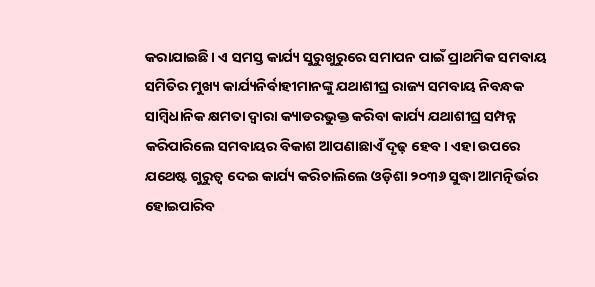କରାଯାଇଛି। ଏ ସମସ୍ତ କାର୍ଯ୍ୟ ସୁରୁଖୁରୁରେ ସମାପନ ପାଇଁ ପ୍ରାଥମିକ ସମବାୟ ସମିତିର ମୁଖ୍ୟ କାର୍ଯ୍ୟନିର୍ବାହୀମାନଙ୍କୁ ଯଥାଶୀଘ୍ର ରାଜ୍ୟ ସମବାୟ ନିବନ୍ଧକ ସାମ୍ବିଧାନିକ କ୍ଷମତା ଦ୍ୱାରା କ୍ୟାଡରଭୁକ୍ତ କରିବା କାର୍ଯ୍ୟ ଯଥାଶୀଘ୍ର ସମ୍ପନ୍ନ କରିପାରିଲେ ସମବାୟର ବିକାଶ ଆପଣାଛାଏଁ ଦୃଢ଼ ହେବ। ଏହା ଉପରେ ଯଥେଷ୍ଟ ଗୁରୁତ୍ୱ ଦେଇ କାର୍ଯ୍ୟ କରିଚାଲିଲେ ଓଡ଼ିଶା ୨୦୩୬ ସୁଦ୍ଧା ଆମତ୍ନିର୍ଭର ହୋଇପାରିବ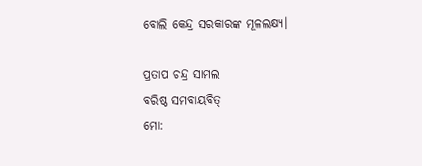ବୋଲି କେନ୍ଦ୍ର ସରକାରଙ୍କ ମୂଳଲକ୍ଷ୍ୟ।

ପ୍ରତାପ ଚନ୍ଦ୍ର ସାମଲ
ବରିଷ୍ଠ ସମବାୟବିତ୍‌
ମୋ: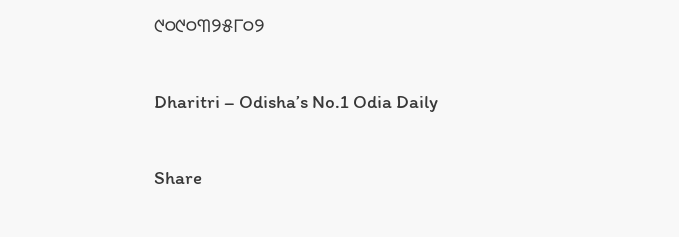୯୦୯୦୩୨୫୮୦୨

Dharitri – Odisha’s No.1 Odia Daily

Share